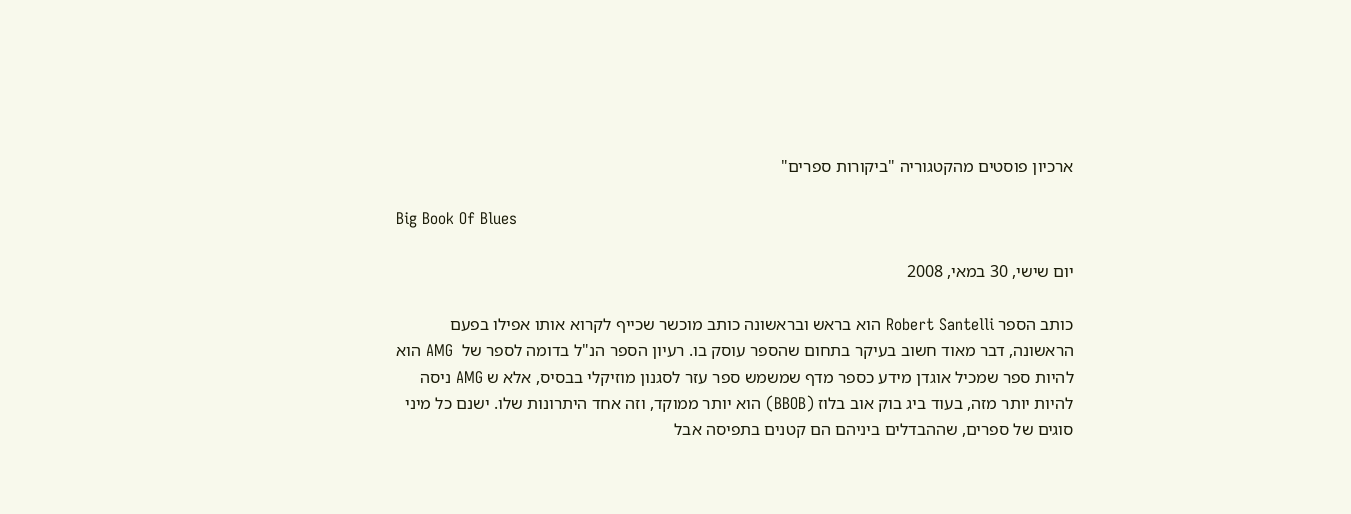ארכיון פוסטים מהקטגוריה "ביקורות ספרים"

Big Book Of Blues

יום שישי, 30 במאי, 2008

כותב הספר Robert Santelli הוא בראש ובראשונה כותב מוכשר שכייף לקרוא אותו אפילו בפעם הראשונה, דבר מאוד חשוב בעיקר בתחום שהספר עוסק בו. רעיון הספר הנ"ל בדומה לספר של  AMG הוא להיות ספר שמכיל אוגדן מידע כספר מדף שמשמש ספר עזר לסגנון מוזיקלי בבסיס, אלא ש AMG ניסה להיות יותר מזה, בעוד ביג בוק אוב בלוז (BBOB) הוא יותר ממוקד, וזה אחד היתרונות שלו. ישנם כל מיני סוגים של ספרים, שההבדלים ביניהם הם קטנים בתפיסה אבל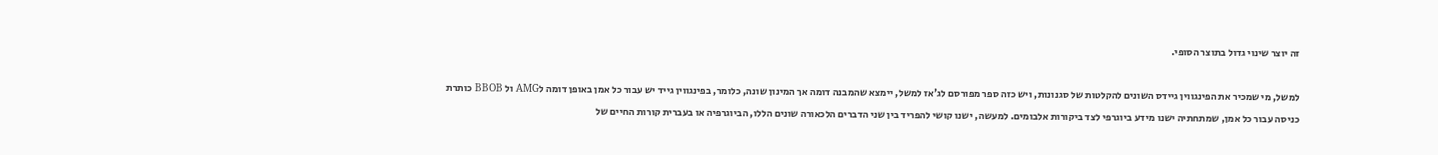זה יוצר שינוי גדול בתוצר הסופי.

למשל, מי שמכיר את הפינגווין גיידס השונים להקלטות של סגנונות, ויש כזה ספר מפורסם לג'אז למשל, יימצא שהמבנה דומה אך המינון שונה, כלומר, בפינגווין גייד יש עבור כל אמן באופן דומה לAMG ול BBOB כותרת כניסה עבור כל אמן, שמתחתיה ישנו מידע ביוגרפי לצד ביקורות אלבומים. למעשה, ישנו קושי להפריד בין שני הדברים הלכאורה שונים הללו, הביוגרפיה או בעברית קורות החיים של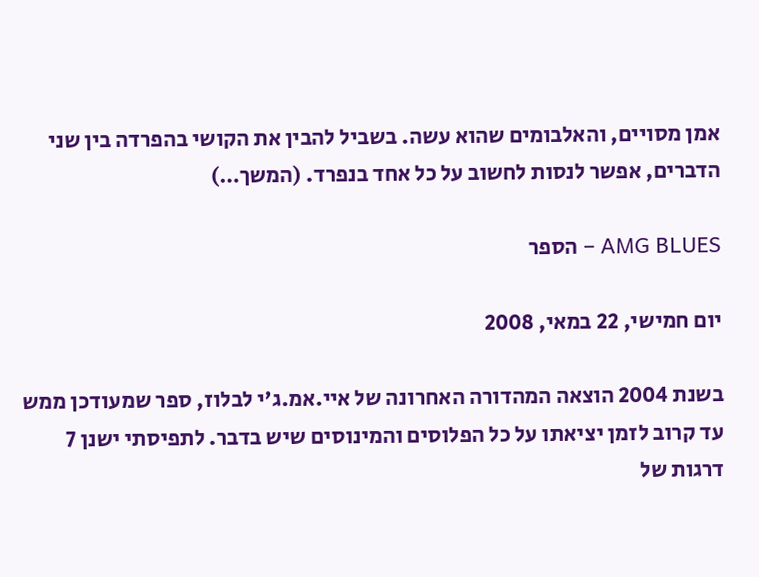אמן מסויים, והאלבומים שהוא עשה. בשביל להבין את הקושי בהפרדה בין שני הדברים, אפשר לנסות לחשוב על כל אחד בנפרד. (המשך…)

AMG BLUES – הספר

יום חמישי, 22 במאי, 2008

בשנת 2004 הוצאה המהדורה האחרונה של איי.אמ.ג'י לבלוז, ספר שמעודכן ממש עד קרוב לזמן יציאתו על כל הפלוסים והמינוסים שיש בדבר. לתפיסתי ישנן 7 דרגות של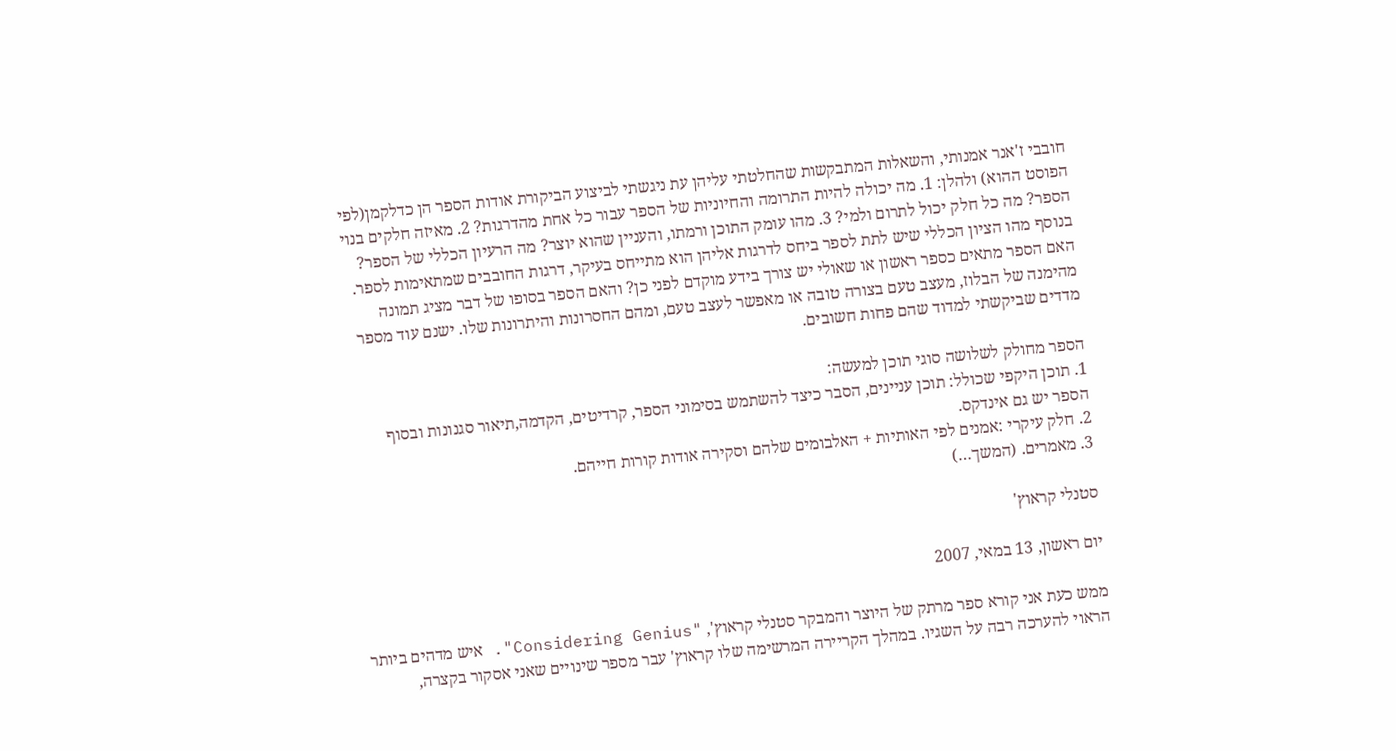חובבי ז'אנר אמנותי, והשאלות המתבקשות שהחלטתי עליהן עת ניגשתי לביצוע הביקורת אודות הספר הן כדלקמן(לפי הפוסט ההוא) ולהלן: 1. מה יכולה להיות התרומה והחיוניות של הספר עבור כל אחת מהדרגות? 2. מאיזה חלקים בנוי הספר? מה כל חלק יכול לתרום ולמי? 3. מהו עומק התוכן ורמתו, והעניין שהוא יוצר? מה הרעיון הכללי של הספר? בנוסף מהו הציון הכללי שיש לתת לספר ביחס לדרגות אליהן הוא מתייחס בעיקר, דרגות החובבים שמתאימות לספר. האם הספר מתאים כספר ראשון או שאולי יש צורך בידע מוקדם לפני כן? והאם הספר בסופו של דבר מציג תמונה מהימנה של הבלוז, מעצב טעם בצורה טובה או מאפשר לעצב טעם, ומהם החסרונות והיתרונות שלו. ישנם עוד מספר מדדים שביקשתי למדוד שהם פחות חשובים.

הספר מחולק לשלושה סוגי תוכן למעשה:
1. תוכן היקפי שכולל: תוכן עניינים, הסבר כיצד להשתמש בסימוני הספר, קרדיטים, הקדמה,תיאור סגנונות ובסוף הספר יש גם אינדקס.
2. חלק עיקרי :אמנים לפי האותיות + האלבומים שלהם וסקירה אודות קורות חייהם.
3. מאמרים. (המשך…)

סטנלי קראוץ'

יום ראשון, 13 במאי, 2007

ממש כעת אני קורא ספר מרתק של היוצר והמבקר סטנלי קראוץ', "Considering Genius". איש מדהים ביותר הראוי להערכה רבה על השגיו. במהלך הקריירה המרשימה שלו קראוץ' עבר מספר שינויים שאני אסקור בקצרה,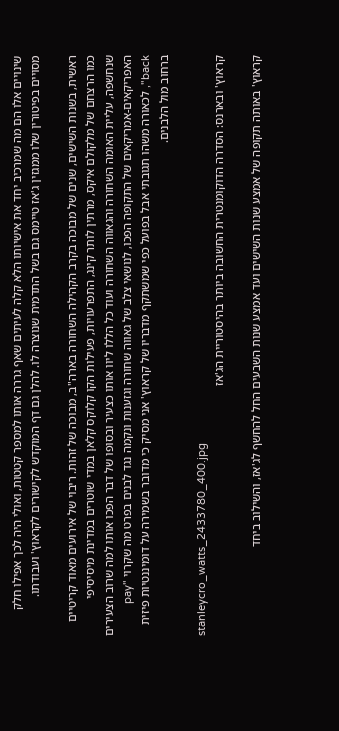שינויים אלו הם מה שמרכיב יחד את אישיותו הלא קלה לעיתים שאף גררה אותו למספר קטטות, ואולי היה לכך אפילו חלק מסויים בפיטורין שלו ממגזין ג'אז טיימס גם בשל התדמית שנוצרה לו. להלן גם דף המוקדש לקישורים לקראוץ' ועבודתו.

ראשית, בשנות השישים, שנים של מבוכה בקרב הקהילה השחורה בארה"ב, מבוכה של זהות. ריבוי של אירועים מאוד קריטיים כמו הרצחם של מלקולם איקס, מרתין לותר קינג, התפרעויות, פעילות הקו קלוקס קלאן במדי שוטרים במדינת מיסיסיפי שנחשפה, עליית האומה השחורה והגאווה השחורה ועוד כל הללו ליוו אותו כצעיר ובסופו של דבר הפכו אותו למה שרוב הצעירים האפריקאים-אמריקאים של התקופה הפכו, לנושאי צלב של גאווה שחורה וגזענות ונקמה נגד לבנים בפרט מה שקרוי "pay back", לכאורה משהו תגובתי אבל בפועל כפי שמשתקף מדבריו של קראוץ' אני מסיק כי מדובר בשמירה על דומיננטיות פיזית ברחוב מול הלבנים.

stanleycro_watts_2433780_400.jpg
קראוץ' ובארנס: הסדרה הדוקומנטרית החשובה ביותר בהיסטוריית הג'אז

קראוץ' באותה תקופה של אמצע שנות השישים ועד אמצע שנות השבעים החל להחשף לג'אז, והשילוב ביחד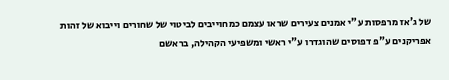של ג'אז מרפסות ע"י אמנים צעירים שראו עצמם כמחוייבים לביטוי של שחורים וייבוא של זהות אפריקנים ע"פ דפוסים שהוגדרו ע"י ראשי ומשפיעי הקהילה, בראשם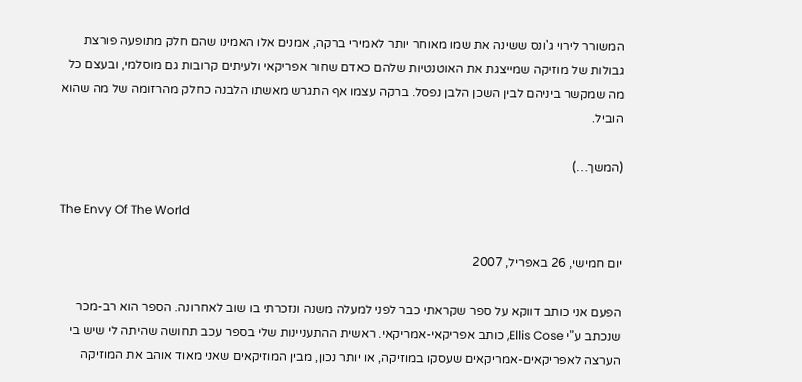המשורר לירוי ג'ונס ששינה את שמו מאוחר יותר לאמירי ברקה, אמנים אלו האמינו שהם חלק מתופעה פורצת גבולות של מוזיקה שמייצגת את האוטנטיות שלהם כאדם שחור אפריקאי ולעיתים קרובות גם מוסלמי, ובעצם כל מה שמקשר ביניהם לבין השכן הלבן נפסל. ברקה עצמו אף התגרש מאשתו הלבנה כחלק מהרזומה של מה שהוא הוביל.

(המשך…)

The Envy Of The World

יום חמישי, 26 באפריל, 2007

הפעם אני כותב דווקא על ספר שקראתי כבר לפני למעלה משנה ונזכרתי בו שוב לאחרונה. הספר הוא רב-מכר שנכתב ע"י Ellis Cose, כותב אפריקאי-אמריקאי. ראשית ההתעניינות שלי בספר עכב תחושה שהיתה לי שיש בי הערצה לאפריקאים-אמריקאים שעסקו במוזיקה, או יותר נכון, מבין המוזיקאים שאני מאוד אוהב את המוזיקה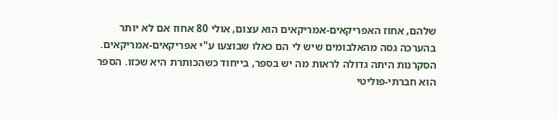שלהם, אחוז האפריקאים-אמריקאים הוא עצום, אולי 80 אחוז אם לא יותר בהערכה גסה מהאלבומים שיש לי הם כאלו שבוצעו ע"י אפריקאים-אמריקאים. הסקרנות היתה גדולה לראות מה יש בספר, בייחוד כשהכותרת היא שכזו. הספר הוא חברתי-פוליטי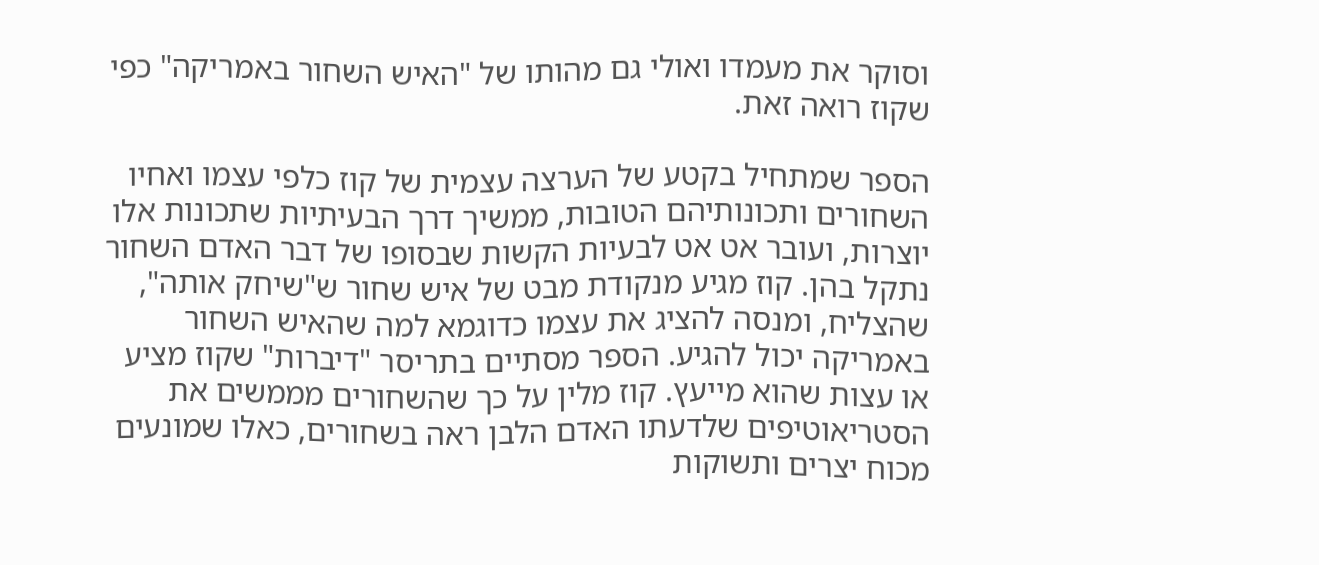וסוקר את מעמדו ואולי גם מהותו של "האיש השחור באמריקה" כפי שקוז רואה זאת.

הספר שמתחיל בקטע של הערצה עצמית של קוז כלפי עצמו ואחיו השחורים ותכונותיהם הטובות, ממשיך דרך הבעיתיות שתכונות אלו יוצרות, ועובר אט אט לבעיות הקשות שבסופו של דבר האדם השחור נתקל בהן. קוז מגיע מנקודת מבט של איש שחור ש"שיחק אותה", שהצליח, ומנסה להציג את עצמו כדוגמא למה שהאיש השחור באמריקה יכול להגיע. הספר מסתיים בתריסר "דיברות" שקוז מציע או עצות שהוא מייעץ. קוז מלין על כך שהשחורים מממשים את הסטריאוטיפים שלדעתו האדם הלבן ראה בשחורים, כאלו שמונעים מכוח יצרים ותשוקות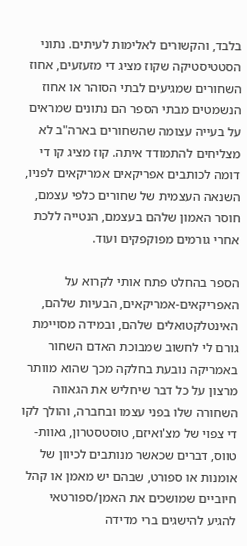בלבד, והקשורים לאלימות לעיתים. נתוני הסטטיסטיקה שקוז מציג די מזעזעים, אחוז השחורים שמגיעים לבתי הסוהר או אחוז הנשמטים מבתי הספר הם נתונים שמראים על בעייה עצומה שהשחורים בארה"ב לא מצליחים להתמודד איתה. קוז מציג קו די דומה לכותבים אפריקאים אמריקאים לפניו, השנאה העצמית של שחורים כלפי עצמם, חוסר האמון שלהם בעצמם, הנטייה ללכת אחרי גורמים מפוקפקים ועוד.

הספר בהחלט פתח אותי לקרוא על האפריקאים-אמריקאים, הבעיות שלהם, האינטלקטואלים שלהם, ובמידה מסויימת גורם לי לחשוב שמבוכת האדם השחור באמריקה נובעת בחלקה מכך שהוא מוותר מרצון על כל דבר שיחליש את הגאווה השחורה שלו בפני עצמו ובחברה, והולך לקו די צפוי של מצ'ואיזם, טוסטסטרון, גאוות-טווס, דברים שכאשר מנותבים לכיוון של אומנות או ספורט, שבהם יש מאמן או קהל חיוביים שמושכים את האמן/ספורטאי להגיע להישגים ברי מדידה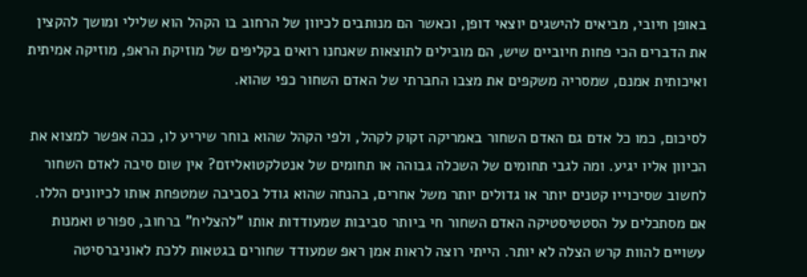באופן חיובי, מביאים להישגים יוצאי דופן, וכאשר הם מנותבים לכיוון של הרחוב בו הקהל הוא שלילי ומושך להקצין את הדברים הכי פחות חיוביים שיש, הם מובילים לתוצאות שאנחנו רואים בקליפים של מוזיקת הראפ, מוזיקה אמיתית ואיכותית אמנם, שמסריה משקפים את מצבו החברתי של האדם השחור כפי שהוא.

לסיכום, כמו כל אדם גם האדם השחור באמריקה זקוק לקהל, ולפי הקהל שהוא בוחר שיריע לו, ככה אפשר למצוא את הכיוון אליו יגיע. ומה לגבי תחומים של השכלה גבוהה או תחומים של אנטלקטואליזם? אין שום סיבה לאדם השחור לחשוב שסיכוייו קטנים יותר או גדולים יותר משל אחרים, בהנחה שהוא גודל בסביבה שמטפחת אותו לכיוונים הללו. אם מסתכלים על הסטטיסטיקה האדם השחור חי ביותר סביבות שמעודדות אותו "להצליח" ברחוב, ספורט ואמנות עשויים להוות קרש הצלה לא יותר. הייתי רוצה לראות אמן ראפ שמעודד שחורים בגטאות ללכת לאוניברסיטה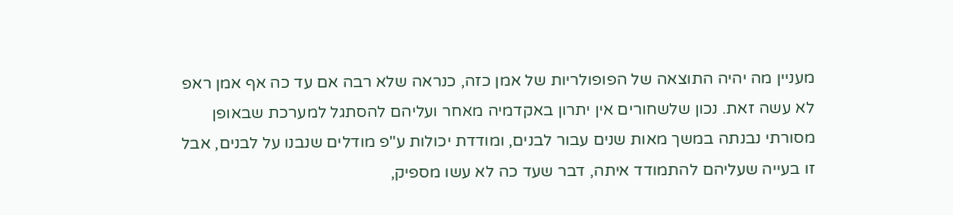מעניין מה יהיה התוצאה של הפופולריות של אמן כזה, כנראה שלא רבה אם עד כה אף אמן ראפ לא עשה זאת. נכון שלשחורים אין יתרון באקדמיה מאחר ועליהם להסתגל למערכת שבאופן מסורתי נבנתה במשך מאות שנים עבור לבנים, ומודדת יכולות ע"פ מודלים שנבנו על לבנים, אבל זו בעייה שעליהם להתמודד איתה, דבר שעד כה לא עשו מספיק,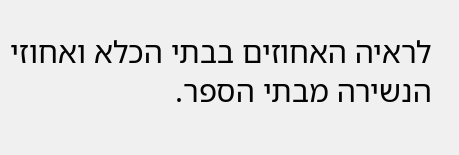לראיה האחוזים בבתי הכלא ואחוזי הנשירה מבתי הספר.